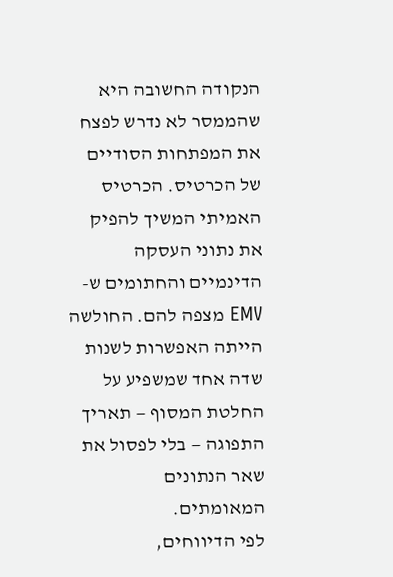הנקודה החשובה היא שהממסר לא נדרש לפצח את המפתחות הסודיים של הכרטיס. הכרטיס האמיתי המשיך להפיק את נתוני העסקה הדינמיים והחתומים ש-EMV מצפה להם. החולשה הייתה האפשרות לשנות שדה אחד שמשפיע על החלטת המסוף — תאריך התפוגה — בלי לפסול את שאר הנתונים המאומתים.
לפי הדיווחים,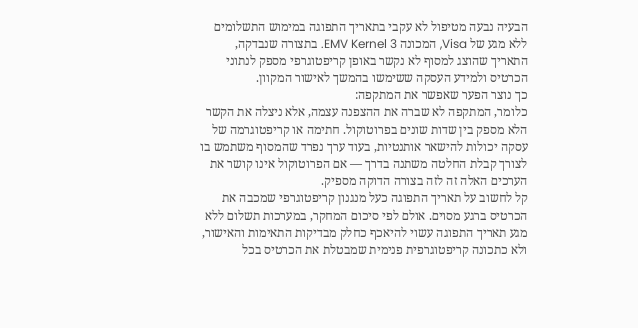הבעיה נבעה מטיפול לא עקבי בתאריך התפוגה במימוש התשלומים ללא מגע של Visa, המכונה EMV Kernel 3. בתצורה שנבדקה, התאריך שהוצג למסוף לא נקשר באופן קריפטוגרפי מספק לנתוני הכרטיס ולמידע העסקה ששימשו בהמשך לאישור המקוון.
כך נוצר הפער שאפשר את המתקפה:
כלומר, המתקפה לא שברה את ההצפנה עצמה, אלא ניצלה את הקשר הלא מספק בין שדות שונים בפרוטוקול. חתימה או קריפטוגרמה של עסקה יכולות להישאר אותנטיות, בעוד ערך נפרד שהמסוף משתמש בו לצורך קבלת החלטה משתנה בדרך — אם הפרוטוקול אינו קושר את הערכים האלה זה לזה בצורה הדוקה מספיק.
קל לחשוב על תאריך התפוגה כעל מנגנון קריפטוגרפי שמכבה את הכרטיס ברגע מסוים. אולם לפי סיכום המחקר, במערכות תשלום ללא מגע תאריך התפוגה עשוי להיאכף כחלק מבדיקות התאימות והאישור, ולא כתכונה קריפטוגרפית פנימית שמבטלת את הכרטיס בכל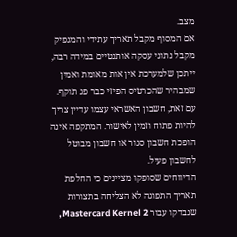מצב.
אם המסוף מקבל תאריך עתידי והמנפיק מקבל נתוני עסקה אותנטיים במידה רבה, ייתכן שלמערכת אין אות מאומת ואמין שמבהיר שהכרטיס הפיזי כבר פג תוקף. עם זאת, חשבון האשראי עצמו עדיין צריך להיות פתוח וזמין לאישור. המתקפה אינה הופכת חשבון סגור או חשבון מבוטל לחשבון פעיל.
הדיווחים שסופקו מציינים כי החלפת תאריך התפוגה לא הצליחה בתצורות שנבדקו עבור Mastercard Kernel 2,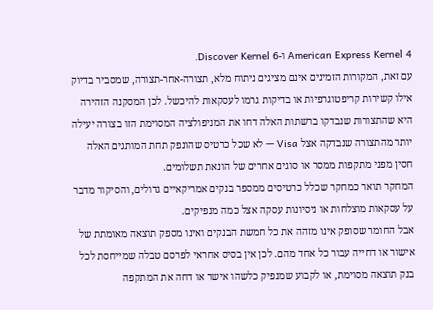American Express Kernel 4 ו-Discover Kernel 6.
עם זאת, המקורות הזמינים אינם מציגים ניתוח מלא, תצורה-אחר-תצורה, שמסביר בדיוק אילו קשירות קריפטוגרפיות או בדיקות גרמו לעסקאות להיכשל. לכן המסקנה הזהירה היא שהתצורות שנבדקו ברשתות האלה דחו את המניפולציה המסוימת הזו בצורה יעילה יותר מהתצורה שנבדקה אצל Visa — לא שכל כרטיס שהונפק תחת המותגים האלה חסין מפני מתקפות ממסר או סוגים אחרים של הונאת תשלומים.
המחקר תואר כמחקר שכלל כרטיסים ממספר בנקים אמריקאיים גדולים, והסיקור מדבר על עסקאות מוצלחות או ניסיונות עסקה אצל כמה מנפיקים.
אבל החומר שסופק אינו מזהה את כל חמשת הבנקים ואינו מספק תוצאה מאומתת של אישור או דחייה עבור כל אחד מהם. לכן אין בסיס אחראי לפרסם טבלה שמייחסת לכל בנק תוצאה מסוימת, או לקבוע שמנפיק כלשהו אישר או דחה את המתקפה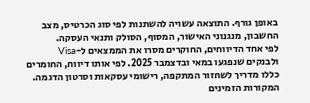באופן גורף. התוצאה עשויה להשתנות לפי סוג הכרטיס, מצב החשבון, מנגנוני האישור, המסוף, הסולק ותנאי העסקה.
לפי אחד הדיווחים, החוקרים מסרו את הממצאים ל-Visa ולבנקים שנפגעו במאי ובדצמבר 2025. לפי אותו דיווח, החומרים כללו מדריך לשחזור המתקפה, רישומי עסקאות וסרטון הדגמה.
המקורות הזמינים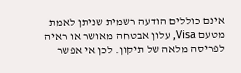אינם כוללים הודעה רשמית שניתן לאמת מטעם Visa, עלון אבטחה מאושר או ראיה לפריסה מלאה של תיקון. לכן אי אפשר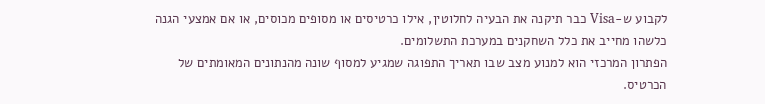לקבוע ש-Visa כבר תיקנה את הבעיה לחלוטין, אילו כרטיסים או מסופים מכוסים, או אם אמצעי הגנה כלשהו מחייב את כלל השחקנים במערכת התשלומים.
הפתרון המרכזי הוא למנוע מצב שבו תאריך התפוגה שמגיע למסוף שונה מהנתונים המאומתים של הכרטיס.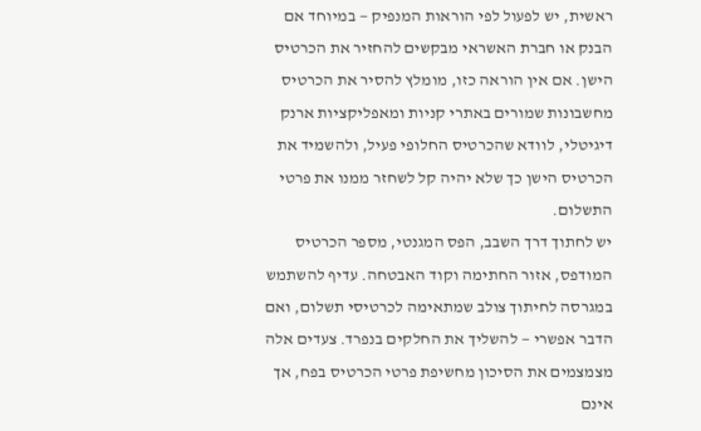ראשית, יש לפעול לפי הוראות המנפיק — במיוחד אם הבנק או חברת האשראי מבקשים להחזיר את הכרטיס הישן. אם אין הוראה כזו, מומלץ להסיר את הכרטיס מחשבונות שמורים באתרי קניות ומאפליקציות ארנק דיגיטלי, לוודא שהכרטיס החלופי פעיל, ולהשמיד את הכרטיס הישן כך שלא יהיה קל לשחזר ממנו את פרטי התשלום.
יש לחתוך דרך השבב, הפס המגנטי, מספר הכרטיס המודפס, אזור החתימה וקוד האבטחה. עדיף להשתמש במגרסה לחיתוך צולב שמתאימה לכרטיסי תשלום, ואם הדבר אפשרי — להשליך את החלקים בנפרד. צעדים אלה מצמצמים את הסיכון מחשיפת פרטי הכרטיס בפח, אך אינם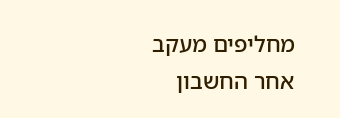מחליפים מעקב אחר החשבון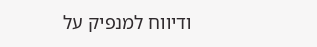ודיווח למנפיק על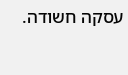עסקה חשודה.